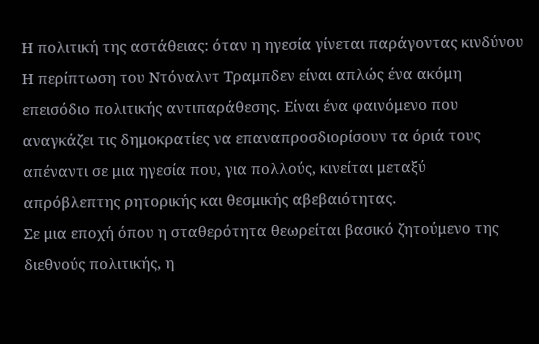Η πολιτική της αστάθειας: όταν η ηγεσία γίνεται παράγοντας κινδύνου
Η περίπτωση του Ντόναλντ Τραμπδεν είναι απλώς ένα ακόμη επεισόδιο πολιτικής αντιπαράθεσης. Είναι ένα φαινόμενο που αναγκάζει τις δημοκρατίες να επαναπροσδιορίσουν τα όριά τους απέναντι σε μια ηγεσία που, για πολλούς, κινείται μεταξύ απρόβλεπτης ρητορικής και θεσμικής αβεβαιότητας.
Σε μια εποχή όπου η σταθερότητα θεωρείται βασικό ζητούμενο της διεθνούς πολιτικής, η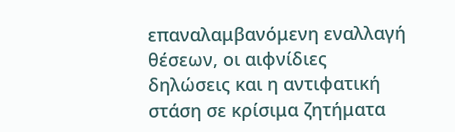επαναλαμβανόμενη εναλλαγή θέσεων, οι αιφνίδιες δηλώσεις και η αντιφατική στάση σε κρίσιμα ζητήματα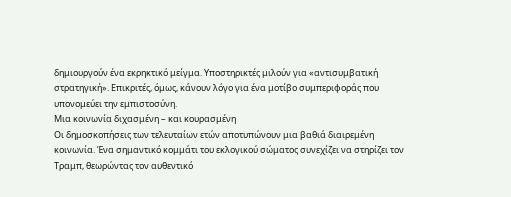δημιουργούν ένα εκρηκτικό μείγμα. Υποστηρικτές μιλούν για «αντισυμβατική στρατηγική». Επικριτές, όμως, κάνουν λόγο για ένα μοτίβο συμπεριφοράς που υπονομεύει την εμπιστοσύνη.
Μια κοινωνία διχασμένη – και κουρασμένη
Οι δημοσκοπήσεις των τελευταίων ετών αποτυπώνουν μια βαθιά διαιρεμένη κοινωνία. Ένα σημαντικό κομμάτι του εκλογικού σώματος συνεχίζει να στηρίζει τον Τραμπ, θεωρώντας τον αυθεντικό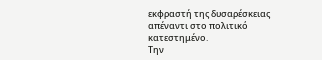εκφραστή της δυσαρέσκειας απέναντι στο πολιτικό κατεστημένο.
Την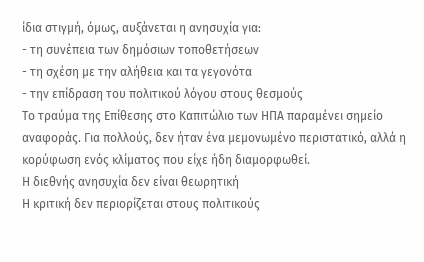ίδια στιγμή, όμως, αυξάνεται η ανησυχία για:
- τη συνέπεια των δημόσιων τοποθετήσεων
- τη σχέση με την αλήθεια και τα γεγονότα
- την επίδραση του πολιτικού λόγου στους θεσμούς
Το τραύμα της Επίθεσης στο Καπιτώλιο των ΗΠΑ παραμένει σημείο αναφοράς. Για πολλούς, δεν ήταν ένα μεμονωμένο περιστατικό, αλλά η κορύφωση ενός κλίματος που είχε ήδη διαμορφωθεί.
Η διεθνής ανησυχία δεν είναι θεωρητική
Η κριτική δεν περιορίζεται στους πολιτικούς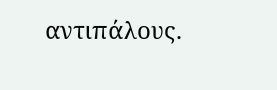αντιπάλους.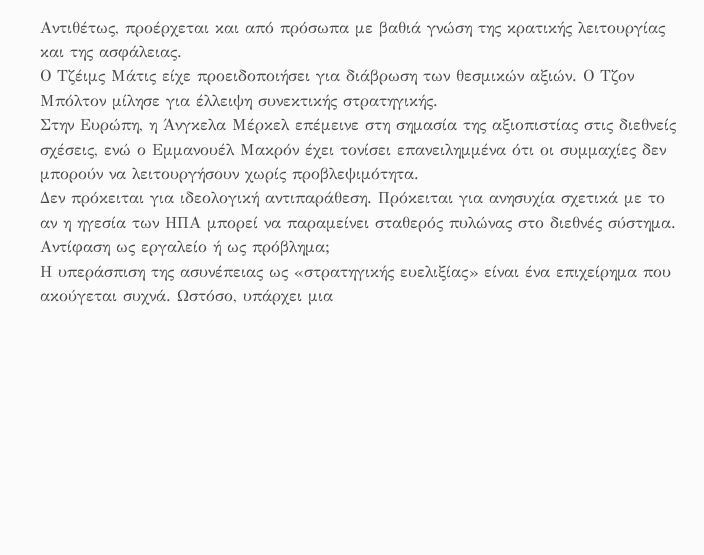Αντιθέτως, προέρχεται και από πρόσωπα με βαθιά γνώση της κρατικής λειτουργίας και της ασφάλειας.
Ο Τζέιμς Μάτις είχε προειδοποιήσει για διάβρωση των θεσμικών αξιών. Ο Τζον Μπόλτον μίλησε για έλλειψη συνεκτικής στρατηγικής.
Στην Ευρώπη, η Άνγκελα Μέρκελ επέμεινε στη σημασία της αξιοπιστίας στις διεθνείς σχέσεις, ενώ ο Εμμανουέλ Μακρόν έχει τονίσει επανειλημμένα ότι οι συμμαχίες δεν μπορούν να λειτουργήσουν χωρίς προβλεψιμότητα.
Δεν πρόκειται για ιδεολογική αντιπαράθεση. Πρόκειται για ανησυχία σχετικά με το αν η ηγεσία των ΗΠΑ μπορεί να παραμείνει σταθερός πυλώνας στο διεθνές σύστημα.
Αντίφαση ως εργαλείο ή ως πρόβλημα;
Η υπεράσπιση της ασυνέπειας ως «στρατηγικής ευελιξίας» είναι ένα επιχείρημα που ακούγεται συχνά. Ωστόσο, υπάρχει μια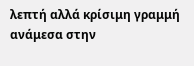λεπτή αλλά κρίσιμη γραμμή ανάμεσα στην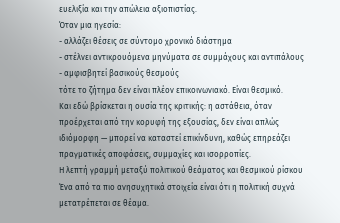ευελιξία και την απώλεια αξιοπιστίας.
Όταν μια ηγεσία:
- αλλάζει θέσεις σε σύντομο χρονικό διάστημα
- στέλνει αντικρουόμενα μηνύματα σε συμμάχους και αντιπάλους
- αμφισβητεί βασικούς θεσμούς
τότε το ζήτημα δεν είναι πλέον επικοινωνιακό. Είναι θεσμικό.
Και εδώ βρίσκεται η ουσία της κριτικής: η αστάθεια, όταν προέρχεται από την κορυφή της εξουσίας, δεν είναι απλώς ιδιόμορφη — μπορεί να καταστεί επικίνδυνη, καθώς επηρεάζει πραγματικές αποφάσεις, συμμαχίες και ισορροπίες.
Η λεπτή γραμμή μεταξύ πολιτικού θεάματος και θεσμικού ρίσκου
Ένα από τα πιο ανησυχητικά στοιχεία είναι ότι η πολιτική συχνά μετατρέπεται σε θέαμα.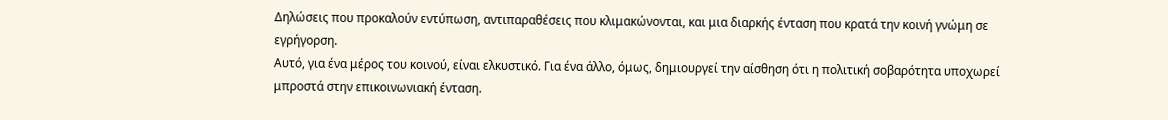Δηλώσεις που προκαλούν εντύπωση, αντιπαραθέσεις που κλιμακώνονται, και μια διαρκής ένταση που κρατά την κοινή γνώμη σε εγρήγορση.
Αυτό, για ένα μέρος του κοινού, είναι ελκυστικό. Για ένα άλλο, όμως, δημιουργεί την αίσθηση ότι η πολιτική σοβαρότητα υποχωρεί μπροστά στην επικοινωνιακή ένταση.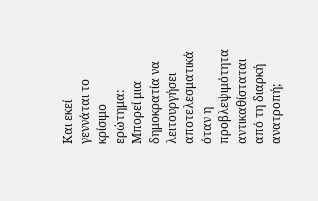Και εκεί γεννάται το κρίσιμο ερώτημα:
Μπορεί μια δημοκρατία να λειτουργήσει αποτελεσματικά όταν η προβλεψιμότητα αντικαθίσταται από τη διαρκή ανατροπή;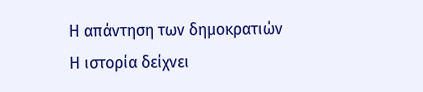Η απάντηση των δημοκρατιών
Η ιστορία δείχνει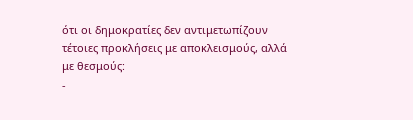ότι οι δημοκρατίες δεν αντιμετωπίζουν τέτοιες προκλήσεις με αποκλεισμούς, αλλά με θεσμούς:
-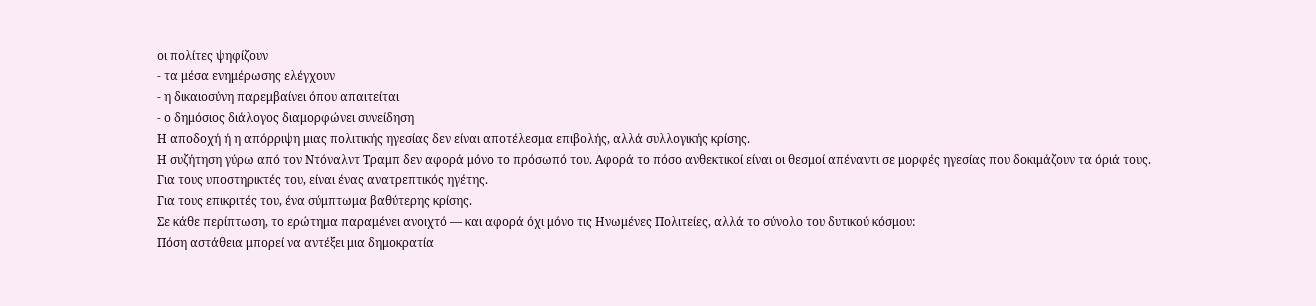οι πολίτες ψηφίζουν
- τα μέσα ενημέρωσης ελέγχουν
- η δικαιοσύνη παρεμβαίνει όπου απαιτείται
- ο δημόσιος διάλογος διαμορφώνει συνείδηση
Η αποδοχή ή η απόρριψη μιας πολιτικής ηγεσίας δεν είναι αποτέλεσμα επιβολής, αλλά συλλογικής κρίσης.
Η συζήτηση γύρω από τον Ντόναλντ Τραμπ δεν αφορά μόνο το πρόσωπό του. Αφορά το πόσο ανθεκτικοί είναι οι θεσμοί απέναντι σε μορφές ηγεσίας που δοκιμάζουν τα όριά τους.
Για τους υποστηρικτές του, είναι ένας ανατρεπτικός ηγέτης.
Για τους επικριτές του, ένα σύμπτωμα βαθύτερης κρίσης.
Σε κάθε περίπτωση, το ερώτημα παραμένει ανοιχτό — και αφορά όχι μόνο τις Ηνωμένες Πολιτείες, αλλά το σύνολο του δυτικού κόσμου:
Πόση αστάθεια μπορεί να αντέξει μια δημοκρατία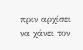πριν αρχίσει να χάνει τον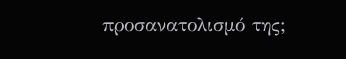προσανατολισμό της;